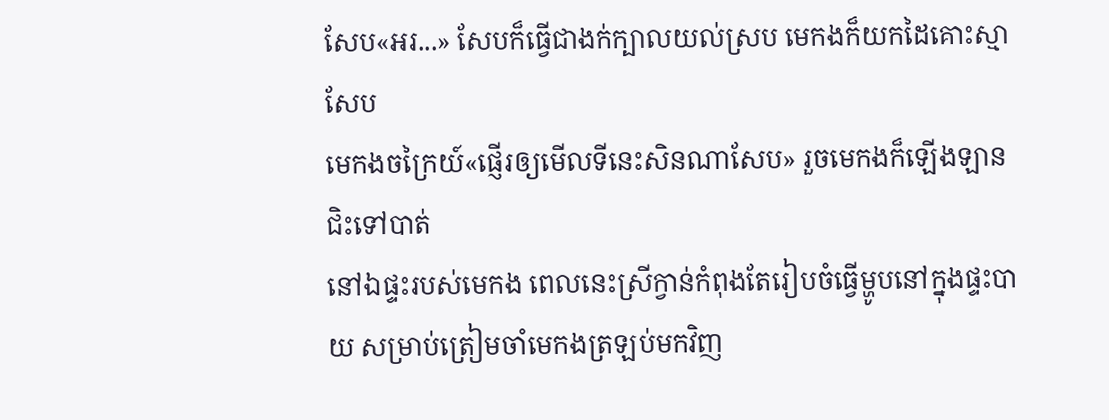សែប«អរ...» សែបក៏ធ្វើជាងក់ក្បាលយល់ស្រប មេកងក៏យកដៃគោះស្មាសែប
មេកងចក្រៃយ៍«ផ្ញើរឲ្យមើលទីនេះសិនណាសែប» រួចមេកងក៏ឡើងឡានជិះទៅបាត់
នៅឯផ្ទះរបស់មេកង ពេលនេះស្រីក្វាន់កំពុងតែរៀបចំធ្វើម្ហូបនៅក្នុងផ្ទះបាយ សម្រាប់ត្រៀមចាំមេកងត្រឡប់មកវិញ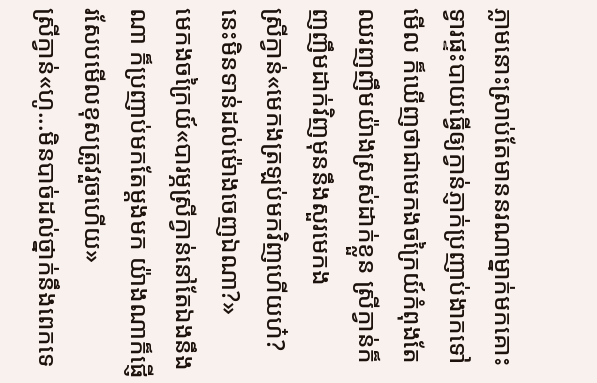ភ្លាមនោះស្រាប់តែមាននរណាម្នាក់មកគោះទ្វារផ្ទះបាយធ្វើឲ្យក្វាន់ភ្ញាក់ប្រញាប់ងាកទៅមើល ក៏ឃើញថាជាមេកងចក្រៃយ៍កំពុងតែឈរញញឹមយ៉ាងស្រស់ដាក់ខ្លួន ស្រីក្វាន់ក៏ញញឹមដាក់វិញមុននឹងសួរមេកង
ស្រីក្វាន់«មេកងត្រឡប់មកវិញហើយហ៎? នេះមិនទាន់ដល់ម៉ោងចេញឯណា?»
មេកងចក្រៃយ៍«បារម្ភស្រីក្វាន់នៅតែឯងនឹងណា ក៏ប្រញាប់មកតែម្ដងមក យ៉ាងណាក៏ផ្ញើរសែបមើលខុសត្រូវរួចហើយ»
ស្រីក្វាន់«ហូ...មិនបាច់ដល់ថ្នាក់នឹងពេកទេ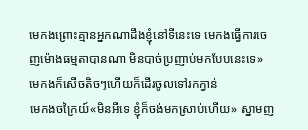មេកងព្រោះគ្មានអ្នកណាដឹងខ្ញុំនៅទីនេះទេ មេកងធ្វើការចេញម៉ោងធម្មតាបានណា មិនបាច់ប្រញាប់មកបែបនេះទេ» មេកងក៏សើចតិចៗហើយក៏ដើរចូលទៅរកក្វាន់
មេកងចក្រៃយ៍«មិនអីទេ ខ្ញុំក៏ចង់មកស្រាប់ហើយ» ស្នាមញ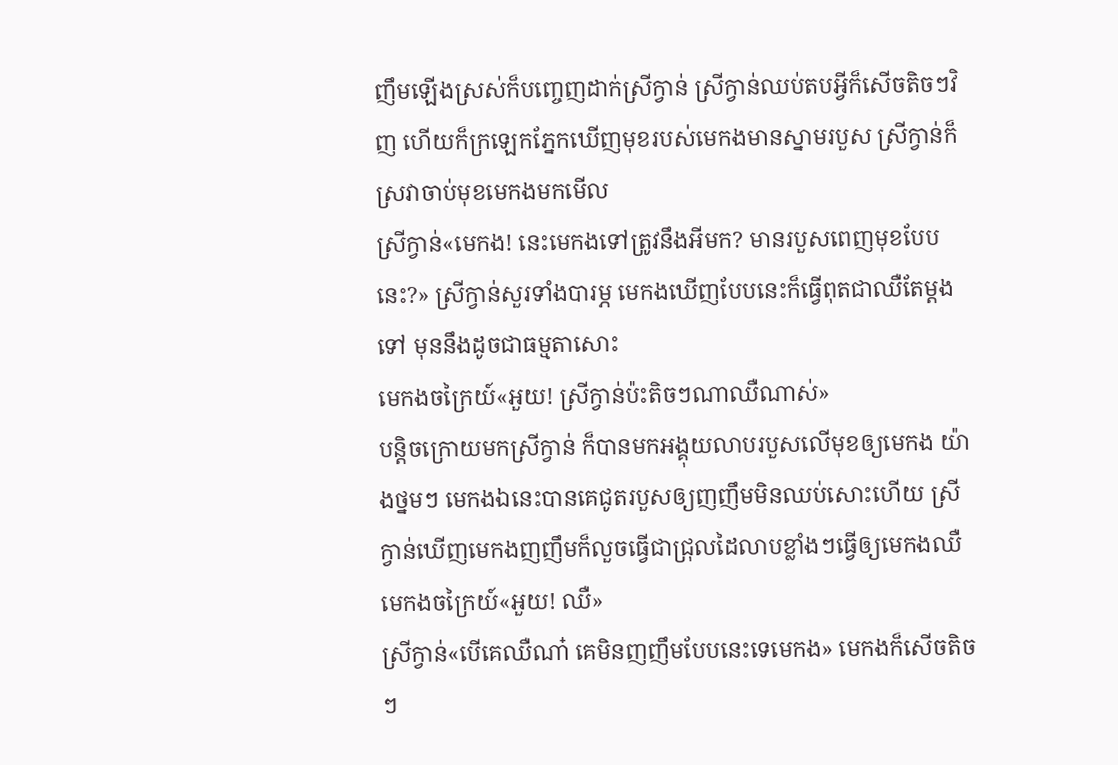ញឹមឡើងស្រស់ក៏បញ្ចេញដាក់ស្រីក្វាន់ ស្រីក្វាន់ឈប់តបអ្វីក៏សើចតិចៗវិញ ហើយក៏ក្រឡេកភ្នែកឃើញមុខរបស់មេកងមានស្នាមរបួស ស្រីក្វាន់ក៏ស្រវាចាប់មុខមេកងមកមើល
ស្រីក្វាន់«មេកង! នេះមេកងទៅត្រូវនឹងអីមក? មានរបួសពេញមុខបែបនេះ?» ស្រីក្វាន់សួរទាំងបារម្ភ មេកងឃើញបែបនេះក៏ធ្វើពុតជាឈឺតែម្ដងទៅ មុននឹងដូចជាធម្មតាសោះ
មេកងចក្រៃយ៍«អួយ! ស្រីក្វាន់ប៉ះតិចៗណាឈឺណាស់»
បន្តិចក្រោយមកស្រីក្វាន់ ក៏បានមកអង្គុយលាបរបួសលើមុខឲ្យមេកង យ៉ាងថ្នមៗ មេកងឯនេះបានគេជូតរបួសឲ្យញញឹមមិនឈប់សោះហើយ ស្រីក្វាន់ឃើញមេកងញញឹមក៏លួចធ្វើជាជ្រុលដៃលាបខ្លាំងៗធ្វើឲ្យមេកងឈឺ
មេកងចក្រៃយ៍«អួយ! ឈឺ»
ស្រីក្វាន់«បើគេឈឺណា៎ គេមិនញញឹមបែបនេះទេមេកង» មេកងក៏សើចតិចៗ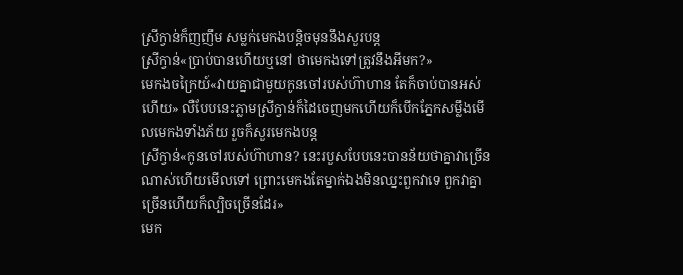ស្រីក្វាន់ក៏ញញឹម សម្លក់មេកងបន្តិចមុននឹងសួរបន្ត
ស្រីក្វាន់«ប្រាប់បានហើយឬនៅ ថាមេកងទៅត្រូវនឹងអីមក?»
មេកងចក្រៃយ៍«វាយគ្នាជាមួយកូនចៅរបស់ហ៊ាហាន តែក៏ចាប់បានអស់ហើយ» លឺបែបនេះភ្លាមស្រីក្វាន់ក៏ដៃចេញមកហើយក៏បើកភ្នែកសម្លឹងមើលមេកងទាំងភ័យ រួចក៏សួរមេកងបន្ត
ស្រីក្វាន់«កូនចៅរបស់ហ៊ាហាន? នេះរបួសបែបនេះបានន័យថាគ្នាវាច្រើនណាស់ហើយមើលទៅ ព្រោះមេកងតែម្នាក់ឯងមិនឈ្នះពួកវាទេ ពួកវាគ្នាច្រើនហើយក៏ល្បិចច្រើនដែរ»
មេក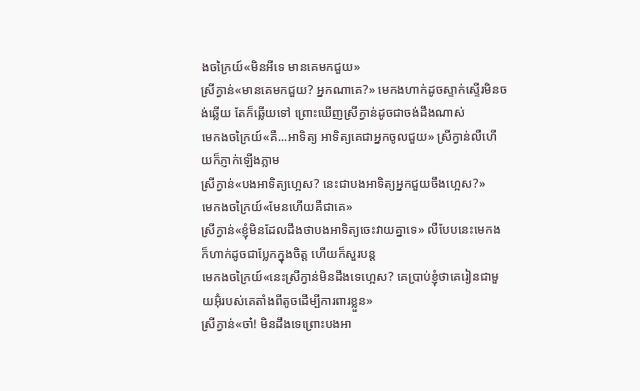ងចក្រៃយ៍«មិនអីទេ មានគេមកជួយ»
ស្រីក្វាន់«មានគេមកជួយ? អ្នកណាគេ?» មេកងហាក់ដូចស្ទាក់ស្ទើរមិនចង់ឆ្លើយ តែក៏ឆ្លើយទៅ ព្រោះឃើញស្រីក្វាន់ដូចជាចង់ដឹងណាស់
មេកងចក្រៃយ៍«គឺ...អាទិត្យ អាទិត្យគេជាអ្នកចូលជួយ» ស្រីក្វាន់លឺហើយក៏ភ្ញាក់ឡើងភ្លាម
ស្រីក្វាន់«បងអាទិត្យហ្អេស? នេះជាបងអាទិត្យអ្នកជួយចឹងហ្អេស?»
មេកងចក្រៃយ៍«មែនហើយគឺជាគេ»
ស្រីក្វាន់«ខ្ញុំមិនដែលដឹងថាបងអាទិត្យចេះវាយគ្នាទេ» លឺបែបនេះមេកងក៏ហាក់ដូចជាប្លែកក្នុងចិត្ត ហើយក៏សួរបន្ត
មេកងចក្រៃយ៍«នេះស្រីក្វាន់មិនដឹងទេហ្អេស? គេប្រាប់ខ្ញុំថាគេរៀនជាមួយអ៊ុំរបស់គេតាំងពីតូចដើម្បីការពារខ្លួន»
ស្រីក្វាន់«ចា៎! មិនដឹងទេព្រោះបងអា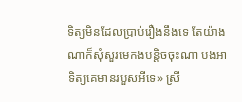ទិត្យមិនដែលប្រាប់រឿងនឹងទេ តែយ៉ាងណាក៏សុំសួរមេកងបន្តិចចុះណា បងអាទិត្យគេមានរបួសអីទេ» ស្រី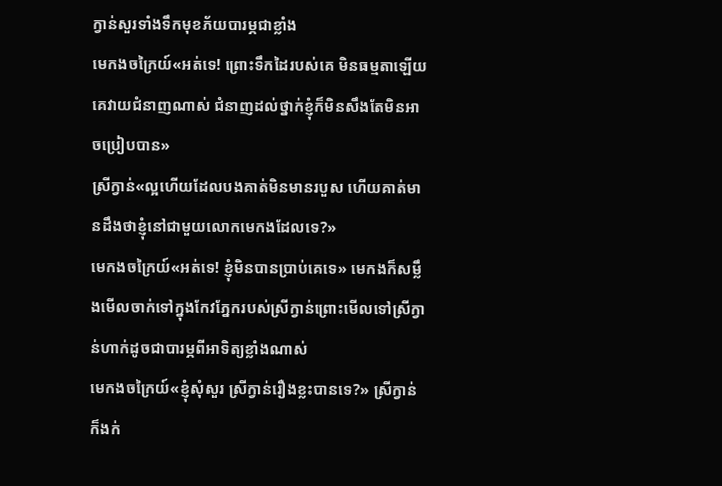ក្វាន់សួរទាំងទឹកមុខភ័យបារម្ភជាខ្លាំង
មេកងចក្រៃយ៍«អត់ទេ! ព្រោះទឹកដៃរបស់គេ មិនធម្មតាឡើយ គេវាយជំនាញណាស់ ជំនាញដល់ថ្នាក់ខ្ញុំក៏មិនសឹងតែមិនអាចប្រៀបបាន»
ស្រីក្វាន់«ល្អហើយដែលបងគាត់មិនមានរបួស ហើយគាត់មានដឹងថាខ្ញុំនៅជាមួយលោកមេកងដែលទេ?»
មេកងចក្រៃយ៍«អត់ទេ! ខ្ញុំមិនបានប្រាប់គេទេ» មេកងក៏សម្លឹងមើលចាក់ទៅក្នុងកែវភ្នែករបស់ស្រីក្វាន់ព្រោះមើលទៅស្រីក្វាន់ហាក់ដូចជាបារម្ភពីអាទិត្យខ្លាំងណាស់
មេកងចក្រៃយ៍«ខ្ញុំសុំសួរ ស្រីក្វាន់រឿងខ្លះបានទេ?» ស្រីក្វាន់ក៏ងក់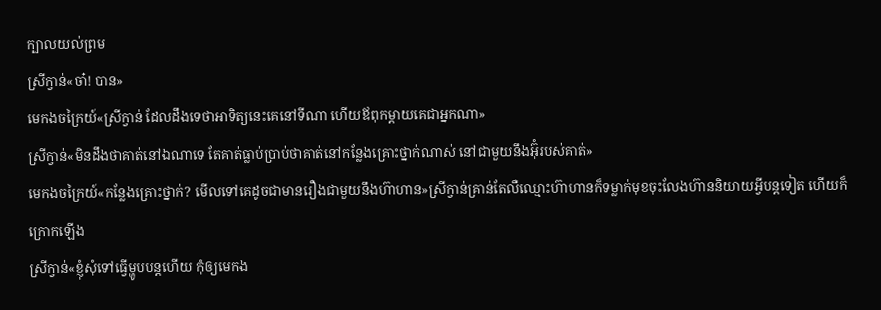ក្បាលយល់ព្រម
ស្រីក្វាន់«ចា៎! បាន»
មេកងចក្រៃយ៍«ស្រីក្វាន់ ដែលដឹងទេថាអាទិត្យនេះគេនៅទីណា ហើយឪពុកម្ដាយគេជាអ្នកណា»
ស្រីក្វាន់«មិនដឹងថាគាត់នៅឯណាទេ តែគាត់ធ្លាប់ប្រាប់ថាគាត់នៅកន្លែងគ្រោះថ្នាក់ណាស់ នៅជាមួយនឹងអ៊ុំរបស់គាត់»
មេកងចក្រៃយ៍«កន្លែងគ្រោះថ្នាក់? មើលទៅគេដូចជាមានរឿងជាមួយនឹងហ៊ាហាន»ស្រីក្វាន់គ្រាន់តែលឺឈ្មោះហ៊ាហានក៏ទម្លាក់មុខចុះលែងហ៊ាននិយាយអ្វីបន្តទៀត ហើយក៏ក្រោកឡើង
ស្រីក្វាន់«ខ្ញុំសុំទៅធ្វើម្ហូបបន្តហើយ កុំឲ្យមេកង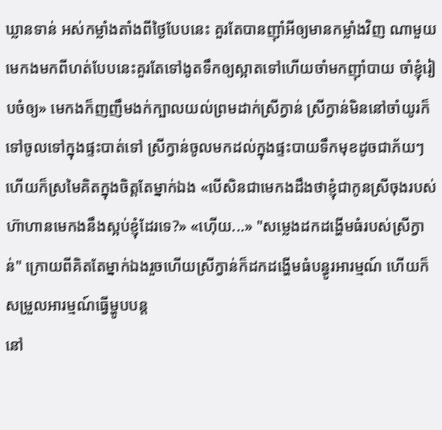ឃ្លានទាន់ អស់កម្លាំងតាំងពីថ្ងៃបែបនេះ គួរតែបានញ៉ាំអីឲ្យមានកម្លាំងវិញ ណាមួយមេកងមកពីហត់បែបនេះគួរតែទៅងូតទឹកឲ្យស្អាតទៅហើយចាំមកញ៉ាំបាយ ចាំខ្ញុំរៀបចំឲ្យ» មេកងក៏ញញឹមងក់ក្បាលយល់ព្រមដាក់ស្រីក្វាន់ ស្រីក្វាន់មិននៅចាំយូរក៏ទៅចូលទៅក្នុងផ្ទះបាត់ទៅ ស្រីក្វាន់ចូលមកដល់ក្នុងផ្ទះបាយទឹកមុខដូចជាភ័យៗ ហើយក៏ស្រមៃគិតក្នុងចិត្តតែម្នាក់ឯង «បើសិនជាមេកងដឹងថាខ្ញុំជាកូនស្រីចុងរបស់ហ៊ាហានមេកងនឹងស្អប់ខ្ញុំដែរទេ?» «ហ៊ើយ...» "សម្លេងដកដង្ហើមធំរបស់ស្រីក្វាន់" ក្រោយពីគិតតែម្នាក់ឯងរួចហើយស្រីក្វាន់ក៏ដកដង្ហើមធំបន្ធូរអារម្មណ៍ ហើយក៏សម្រួលអារម្មណ៍ធ្វើម្ហូបបន្ត
នៅ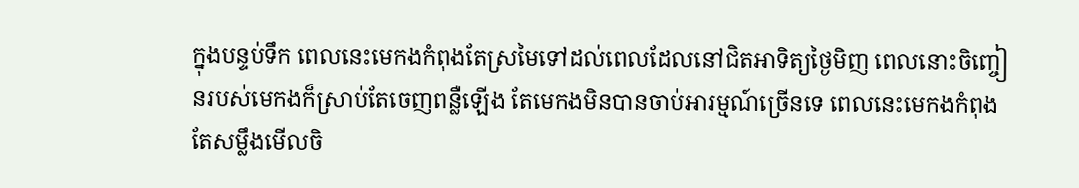ក្នុងបន្ទប់ទឹក ពេលនេះមេកងកំពុងតែស្រមៃទៅដល់ពេលដែលនៅជិតអាទិត្យថ្ងៃមិញ ពេលនោះចិញ្ចៀនរបស់មេកងក៏ស្រាប់តែចេញពន្លឺឡើង តែមេកងមិនបានចាប់អារម្មណ៍ច្រើនទេ ពេលនេះមេកងកំពុងតែសម្លឹងមើលចិ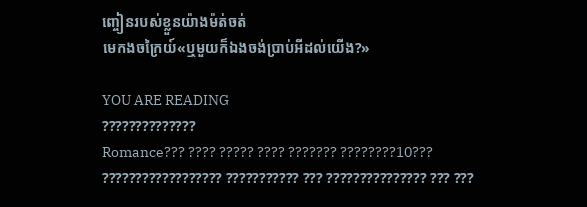ញ្ចៀនរបស់ខ្លួនយ៉ាងម៉ត់ចត់
មេកងចក្រៃយ៍«ឬមួយក៏ឯងចង់ប្រាប់អីដល់យើង?»

YOU ARE READING
??????????????
Romance??? ???? ????? ???? ??????? ????????10??? ?????????????????? ??????????? ??? ??????????????? ??? ???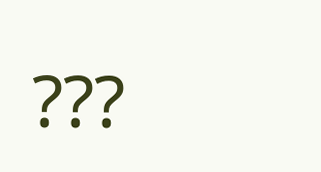???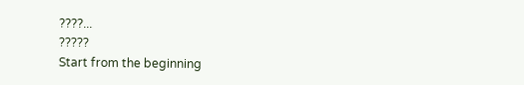????...
?????
Start from the beginning